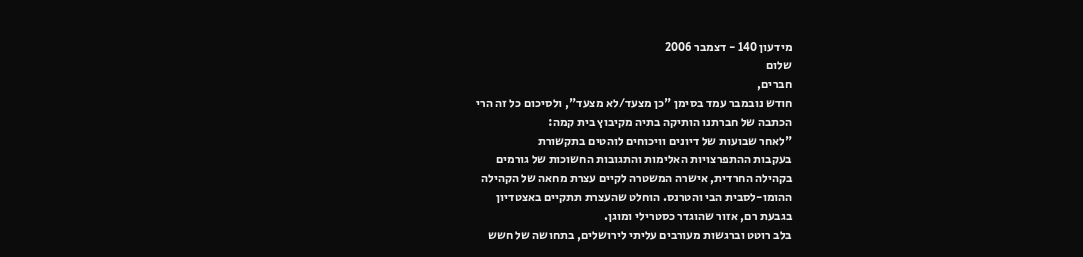מידעון 140 - דצמבר 2006
שלום
חברים,
חודש נובמבר עמד בסימן "כן מצעד/לא מצעד", ולסיכום כל זה הרי
הכתבה של חברתנו הותיקה בתיה מקיבוץ בית קמה:
"לאחר שבועות של דיונים וויכוחים לוהטים בתקשורת
בעקבות ההתפרצויות האלימות והתגובות החשוכות של גורמים
בקהילה החרדית, אישרה המשטרה לקיים עצרת מחאה של הקהילה
ההומו-לסבית הבי והטרנס. הוחלט שהעצרת תתקיים באצטדיון
בגבעת רם, אזור שהוגדר כסטרילי ומוגן.
בלב רוטט וברגשות מעורבים עליתי לירושלים, בתחושה של חשש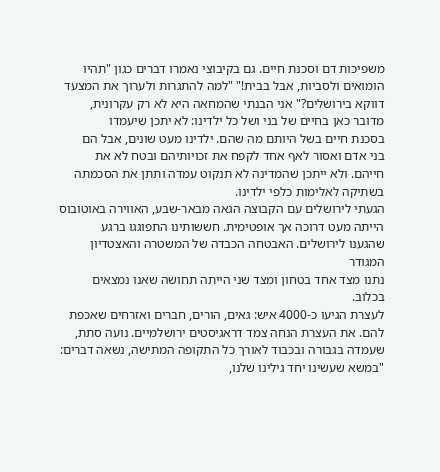משפיכות דם וסכנת חיים. גם בקיבוצי נאמרו דברים כגון "תהיו
הומואים ולסביות, אבל בבית!" "למה להתגרות ולערוך את המצעד
דווקא בירושלים?" אני הבנתי שהמחאה היא לא רק עקרונית,
מדובר כאן בחיים של בני ושל כל ילדינו: לא יתכן שיעמדו
בסכנת חיים בשל היותם מה שהם. ילדינו מעט שונים, אבל הם
בני אדם ואסור לאף אחד לקפח את זכויותיהם ובטח לא את
חייהם. ולא ייתכן שהמדינה לא תנקוט עמדה ותתן את הסכמתה
בשתיקה לאלימות כלפי ילדינו.
הגעתי לירושלים עם הקבוצה הגאה מבאר-שבע, האווירה באוטובוס
הייתה מעט דרוכה אך אופטימית. חששותינו התפוגגו ברגע
שהגענו לירושלים. האבטחה הכבדה של המשטרה והאצטדיון המגודר
נתנו מצד אחד בטחון ומצד שני הייתה תחושה שאנו נמצאים
בכלוב.
לעצרת הגיעו כ-4000 איש: גאים, הורים, חברים ואזרחים שאכפת
להם. את העצרת הנחה צמד דראגיסטים ירושלמיים. נועה סתת,
שעמדה בגבורה ובכבוד לאורך כל התקופה המתישה, נשאה דברים:
"במשא שעשינו יחד גילינו שלנו,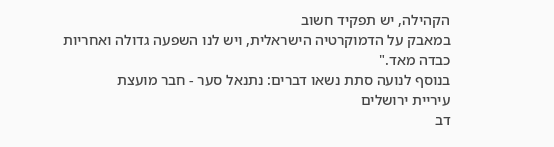הקהילה, יש תפקיד חשוב
במאבק על הדמוקרטיה הישראלית, ויש לנו השפעה גדולה ואחריות
כבדה מאד."
בנוסף לנועה סתת נשאו דברים: נתנאל סער - חבר מועצת
עיריית ירושלים
דב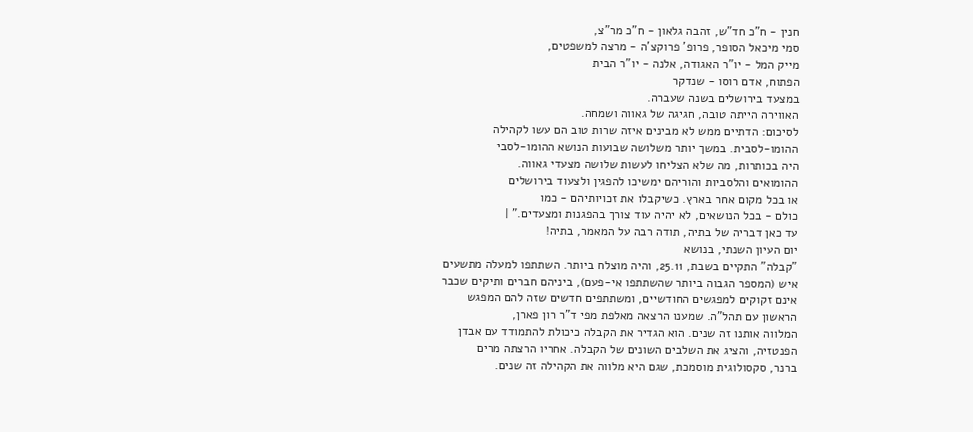חנין - ח"כ חד"ש, זהבה גלאון - ח"כ מר"צ,
סמי מיכאל הסופר, פרופ' פרוקצ'ה - מרצה למשפטים,
מייק המל - יו"ר האגודה, אלנה - יו"ר הבית
הפתוח, אדם רוסו - שנדקר
במצעד בירושלים בשנה שעברה.
האווירה הייתה טובה, חגיגה של גאווה ושמחה.
לסיכום: הדתיים ממש לא מבינים איזה שרות טוב הם עשו לקהילה
ההומו-לסבית. במשך יותר משלושה שבועות הנושא ההומו-לסבי
היה בכותרות, מה שלא הצליחו לעשות שלושה מצעדי גאווה.
ההומואים והלסביות והוריהם ימשיכו להפגין ולצעוד בירושלים
או בכל מקום אחר בארץ. כשיקבלו את זכויותיהם - כמו
כולם - בכל הנושאים, לא יהיה עוד צורך בהפגנות ומצעדים." |
עד כאן דבריה של בתיה, תודה רבה על המאמר, בתיה!
יום העיון השנתי, בנושא
"קבלה" התקיים בשבת, 25.11, והיה מוצלח ביותר. השתתפו למעלה מתשעים
איש (המספר הגבוה ביותר שהשתתפו אי-פעם), ביניהם חברים ותיקים שכבר
אינם זקוקים למפגשים החודשיים, ומשתתפים חדשים שזה להם המפגש
הראשון עם תהל"ה. שמענו הרצאה מאלפת מפי ד"ר רון פארן,
המלווה אותנו זה שנים. הוא הגדיר את הקבלה כיכולת להתמודד עם אבדן
הפנטזיה, והציג את השלבים השונים של הקבלה. אחריו הרצתה מרים
ברנר, סקסולוגית מוסמכת, שגם היא מלווה את הקהילה זה שנים.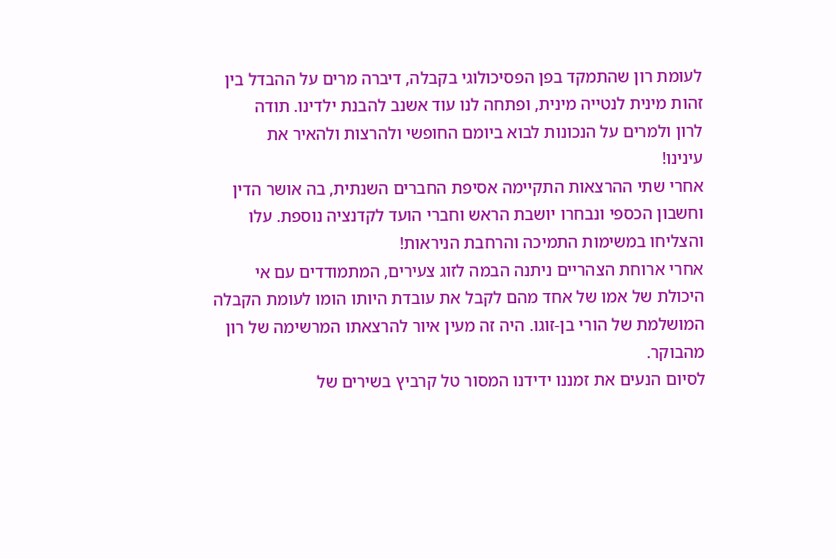לעומת רון שהתמקד בפן הפסיכולוגי בקבלה, דיברה מרים על ההבדל בין
זהות מינית לנטייה מינית, ופתחה לנו עוד אשנב להבנת ילדינו. תודה
לרון ולמרים על הנכונות לבוא ביומם החופשי ולהרצות ולהאיר את
עינינו!
אחרי שתי ההרצאות התקיימה אסיפת החברים השנתית, בה אושר הדין
וחשבון הכספי ונבחרו יושבת הראש וחברי הועד לקדנציה נוספת. עלו
והצליחו במשימות התמיכה והרחבת הניראות!
אחרי ארוחת הצהריים ניתנה הבמה לזוג צעירים, המתמודדים עם אי
היכולת של אמו של אחד מהם לקבל את עובדת היותו הומו לעומת הקבלה
המושלמת של הורי בן-זוגו. היה זה מעין איור להרצאתו המרשימה של רון
מהבוקר.
לסיום הנעים את זמננו ידידנו המסור טל קרביץ בשירים של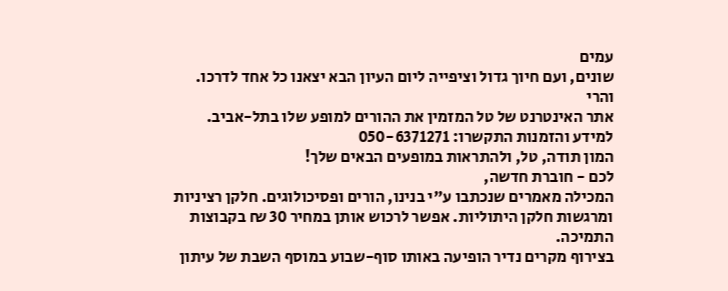עמים
שונים, ועם חיוך גדול וציפייה ליום העיון הבא יצאנו כל אחד לדרכו.
והרי
אתר האינטרנט של טל המזמין את ההורים למופע שלו בתל-אביב.
למידע והזמנות התקשרו: 050-6371271
המון תודה, טל, ולהתראות במופעים הבאים שלך!
לכם - חוברת חדשה,
המכילה מאמרים שנכתבו ע"י בנינו, הורים ופסיכולוגים. חלקן רציניות
ומרגשות חלקן היתוליות. אפשר לרכוש אותן במחיר 30 ₪ בקבוצות
התמיכה.
בצירוף מקרים נדיר הופיעה באותו סוף-שבוע במוסף השבת של עיתון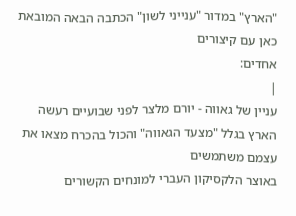"הארץ" במדור "ענייני לשון" הכתבה הבאה המובאת כאן עם קיצורים
אחדים:
|
עניין של גאווה - יורם מלצר לפני שבועיים רעשה
הארץ בגלל "מצעד הגאווה" והכול בהכרח מצאו את עצמם משתמשים
באוצר הלקסיקון העברי למונחים הקשורים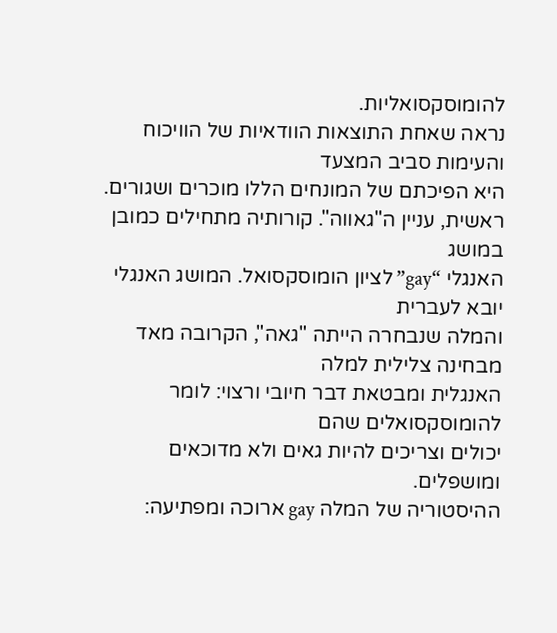להומוסקסואליות.
נראה שאחת התוצאות הוודאיות של הוויכוח והעימות סביב המצעד
היא הפיכתם של המונחים הללו מוכרים ושגורים.
ראשית, עניין ה"גאווה". קורותיה מתחילים כמובן במושג
האנגלי “gay” לציון הומוסקסואל. המושג האנגלי יובא לעברית
והמלה שנבחרה הייתה "גאה", הקרובה מאד מבחינה צלילית למלה
האנגלית ומבטאת דבר חיובי ורצוי: לומר להומוסקסואלים שהם
יכולים וצריכים להיות גאים ולא מדוכאים ומושפלים.
ההיסטוריה של המלה gay ארוכה ומפתיעה: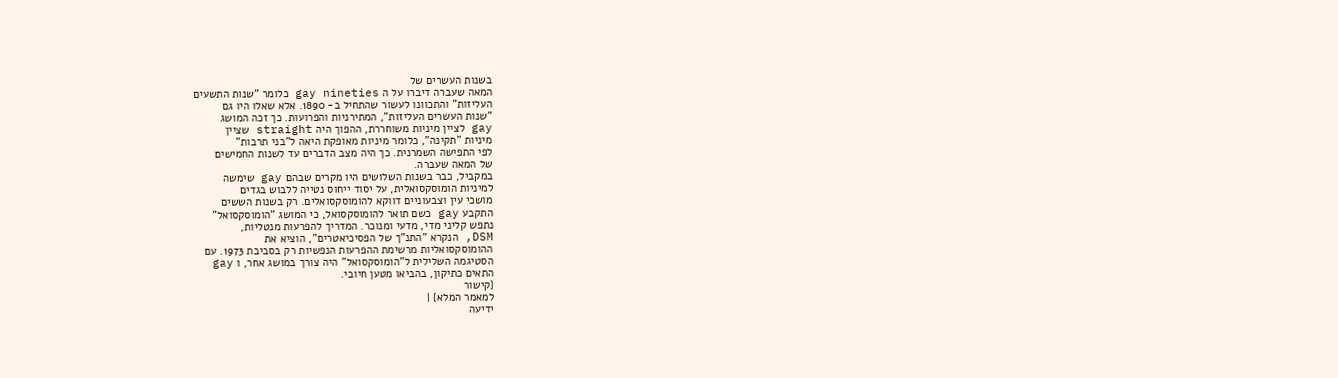בשנות העשרים של
המאה שעברה דיברו על ה gay nineties כלומר "שנות התשעים
העליזות" והתכוונו לעשור שהתחיל ב- 1890. אלא שאלו היו גם
"שנות העשרים העליזות", המתירניות והפרועות. כך זכה המושג
gay לציין מיניות משוחררת, ההפוך היה straight שציין
מיניות "תקינה", כלומר מיניות מאופקת היאה ל"בני תרבות"
לפי התפישה השמרנית. כך היה מצב הדברים עד לשנות החמישים
של המאה שעברה.
במקביל, כבר בשנות השלושים היו מקרים שבהם gay שימשה
למיניות הומוסקסואלית, על יסוד ייחוס נטייה ללבוש בגדים
מושכי עין וצבעוניים דווקא להומוסקסואלים. רק בשנות הששים
התקבע gay כשם תואר להומוסקסואל, כי המושג "הומוסקסואל"
נתפש קליני מדי, מדעי ומנוכר. המדריך להפרעות מנטליות,
DSM, הנקרא "התנ"ך של הפסיכיאטרים", הוציא את
ההומוסקסואליות מרשימת ההפרעות הנפשיות רק בסביבת 1973. עם
הסטיגמה השלילית ל"הומוסקסואל" היה צורך במושג אחר, ו gay
התאים כתיקון, בהביאו מטען חיובי.
{קישור
למאמר המלא} |
ידיעה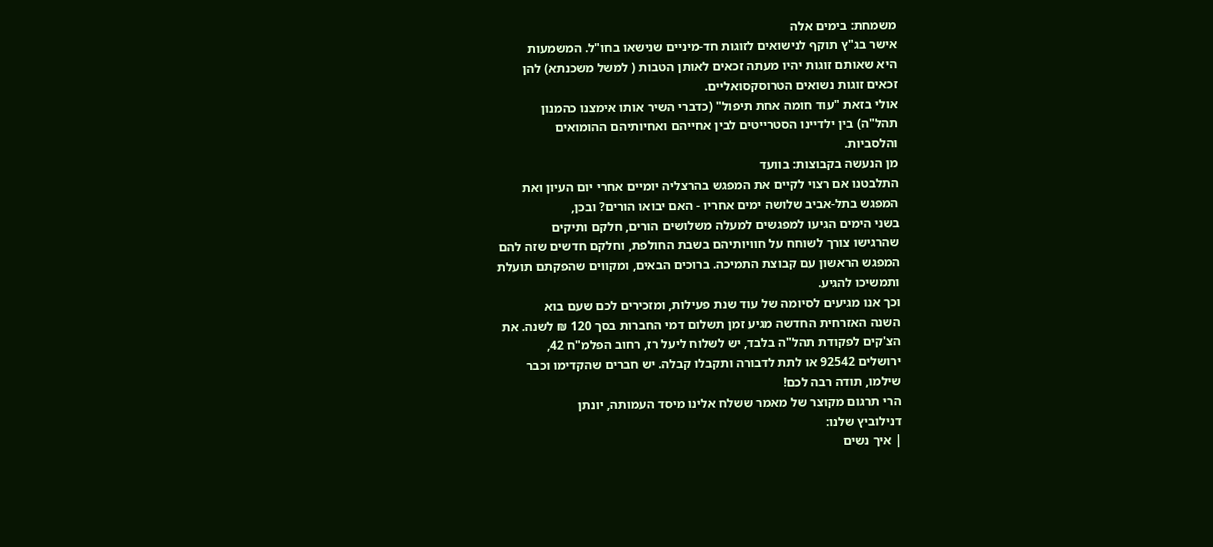משמחת: בימים אלה
אישר בג"ץ תוקף לנישואים לזוגות חד-מיניים שנישאו בחו"ל. המשמעות
היא שאותם זוגות יהיו מעתה זכאים לאותן הטבות ( למשל משכנתא) להן
זכאים זוגות נשואים הטרוסקסואליים.
אולי בזאת "עוד חומה אחת תיפול" (כדברי השיר אותו אימצנו כהמנון
תהל"ה) בין ילדיינו הסטרייטים לבין אחייהם ואחיותיהם ההומואים
והלסביות.
מן הנעשה בקבוצות: בוועד
התלבטנו אם רצוי לקיים את המפגש בהרצליה יומיים אחרי יום העיון ואת
המפגש בתל-אביב שלושה ימים אחריו - האם יבואו הורים? ובכן,
בשני הימים הגיעו למפגשים למעלה משלושים הורים, חלקם ותיקים
שהרגישו צורך לשוחח על חוויותיהם בשבת החולפת, וחלקם חדשים שזה להם
המפגש הראשון עם קבוצת התמיכה. ברוכים הבאים, ומקווים שהפקתם תועלת
ותמשיכו להגיע.
וכך אנו מגיעים לסיומה של עוד שנת פעילות, ומזכירים לכם שעם בוא
השנה האזרחית החדשה מגיע זמן תשלום דמי החברות בסך 120 ₪ לשנה. את
הצ'קים לפקודת תהל"ה בלבד, יש לשלוח ליעל רז, רחוב הפלמ"ח 42,
ירושלים 92542 או לתת לדבורה ותקבלו קבלה. יש חברים שהקדימו וכבר
שילמו, תודה רבה לכם!
הרי תרגום מקוצר של מאמר ששלח אלינו מיסד העמותה, יונתן
דנילוביץ שלנו:
| איך נשים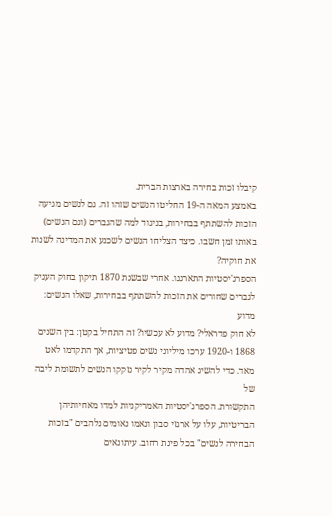קיבלו זכות בחירה בארצות הברית.
באמצע המאה ה-19 החליטו הנשים שזהו זה. גם לנשים מגיעה
הזכות להשתתף בבחירות, בניגוד למה שהגברים (וגם הנשים)
באותו זמן חשבו. כיצד הצליחו הנשים לשכנע את המדינה לשנות
את חוקיה?
הספרג'יסטיות התארגנו. אחרי שבשנת 1870 תיקון בחוק העניק
לגברים שחורים את הזכות להשתתף בבחירות, שאלו הנשים: מדוע
לא חוק פדראלי? מדוע לא עכשיו? זה התחיל בקטן: בין השנים
1868 ו-1920 ערכו מיליוני נשים פטיציות, אך התקדמו לאט
מאד. כדי להשיג אהדה מקיר לקיר נזקקו הנשים לתשומת ליבה של
התקשורת. הספרג'יסטיות האמריקניות למדו מאחיותיהן
הבריטיות, עלו על ארגזי סבון ונאמו נאומים נלהבים "בזכות
הבחירה לנשים" בכל פינת רחוב. עיתונאים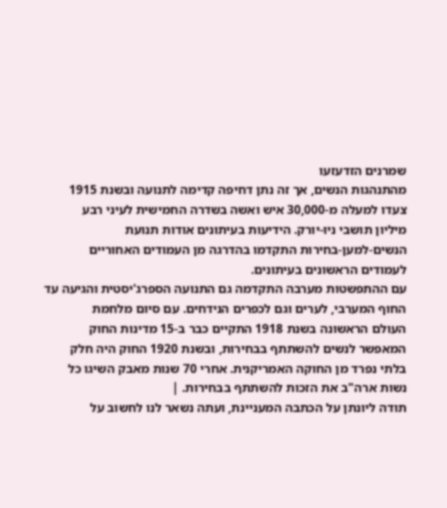שמרנים הזדעזעו
מהתנהגות הנשים, אך זה נתן דחיפה קדימה לתנועה ובשנת 1915
צעדו למעלה מ-30,000 איש ואשה בשדרה החמישית לעיני רבע
מיליון תושבי ניו-יורק. הידיעות בעיתונים אודות תנועת
הנשים-למען-בחירות התקדמו בהדרגה מן העמודים האחוריים
לעמודים הראשונים בעיתונים.
עם ההתפשטות מערבה התקדמה גם התנועה הספרג'יסטית והגיעה עד
החוף המערבי, לערים וגם לכפרים הנידחים. עם סיום מלחמת
העולם הראשונה בשנת 1918 התקיים כבר ב-15 מדינות החוק
המאפשר לנשים להשתתף בבחירות, ובשנת 1920 החוק היה חלק
בלתי נפרד מן החוקה האמריקנית. אחרי 70 שנות מאבק השיגו כל
נשות ארה"ב את הזכות להשתתף בבחירות. |
תודה ליונתן על הכתבה המעניינת, ועתה נשאר לנו לחשוב על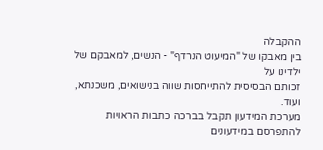ההקבלה
בין מאבקו של "המיעוט הנרדף" - הנשים, למאבקם של ילדינו על
זכותם הבסיסית להתייחסות שווה בנישואים, משכנתא, ועוד.
מערכת המידעון תקבל בברכה כתבות הראויות להתפרסם במידעונים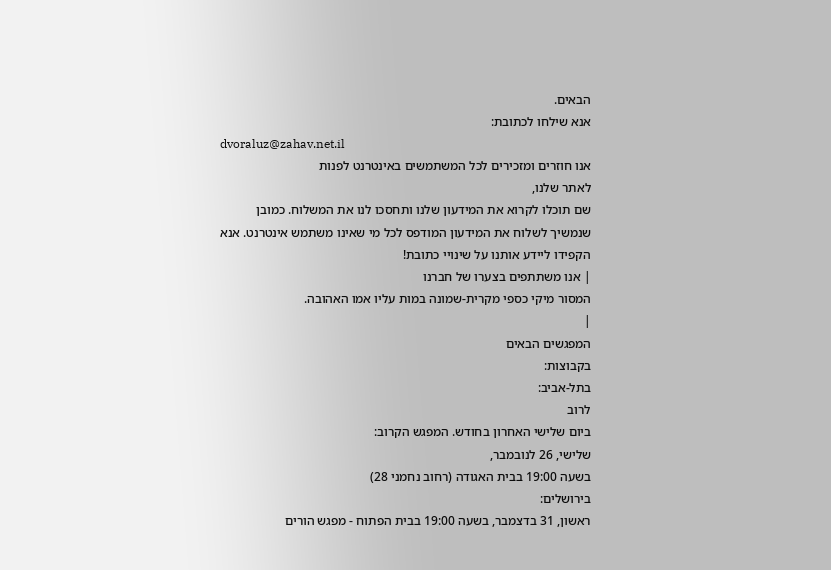הבאים.
אנא שילחו לכתובת:
dvoraluz@zahav.net.il
אנו חוזרים ומזכירים לכל המשתמשים באינטרנט לפנות
לאתר שלנו,
שם תוכלו לקרוא את המידעון שלנו ותחסכו לנו את המשלוח. כמובן
שנמשיך לשלוח את המידעון המודפס לכל מי שאינו משתמש אינטרנט. אנא
הקפידו ליידע אותנו על שינויי כתובת!
| אנו משתתפים בצערו של חברנו
המסור מיקי כספי מקרית-שמונה במות עליו אמו האהובה.
|
המפגשים הבאים
בקבוצות:
בתל-אביב:
לרוב
ביום שלישי האחרון בחודש. המפגש הקרוב:
שלישי, 26 לנובמבר,
בשעה 19:00 בבית האגודה (רחוב נחמני 28)
בירושלים:
ראשון, 31 בדצמבר, בשעה 19:00 בבית הפתוח - מפגש הורים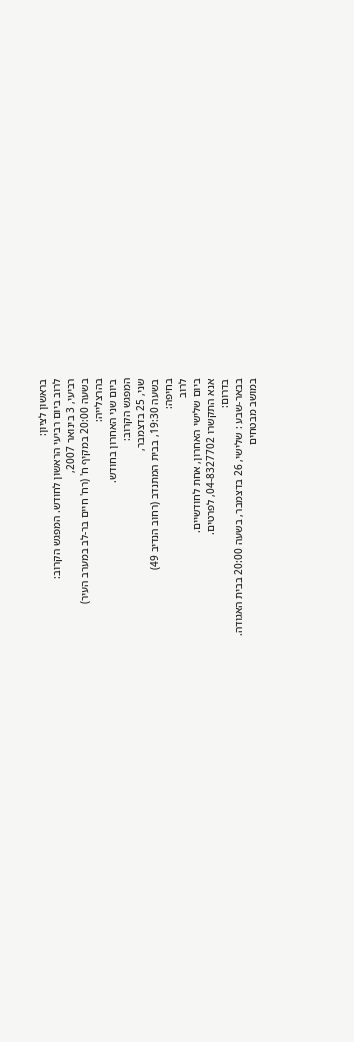בראשון לציון:
לרוב ביום רביעי הראשון לחודש. המפגש הקרוב:
רביעי, 3 בינואר 2007,
בשעה 20:00 במקיף ח' (רח' חיים בר-לב במערב העיר)
בהרצלייה:
ביום שני האחרון בחודש.
המפגש הקרוב:
שני, 25 בדצמבר,
בשעה 19:30, בבית המתנדב (רחוב הנדיב 49)
בחיפה:
לרוב
ביום שלישי האחרון, אחת לחודשיים.
אנא התקשרו 04-8327702, לפרטים.
בדרום:
בבאר-שבע : שלישי, 26 בדצמבר, בשעה 20:00 בבית האגודה.
במושב מבטחים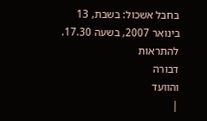בחבל אשכול: בשבת, 13 בינואר 2007, בשעה 17.30.
להתראות
דבורה
והוועד
|